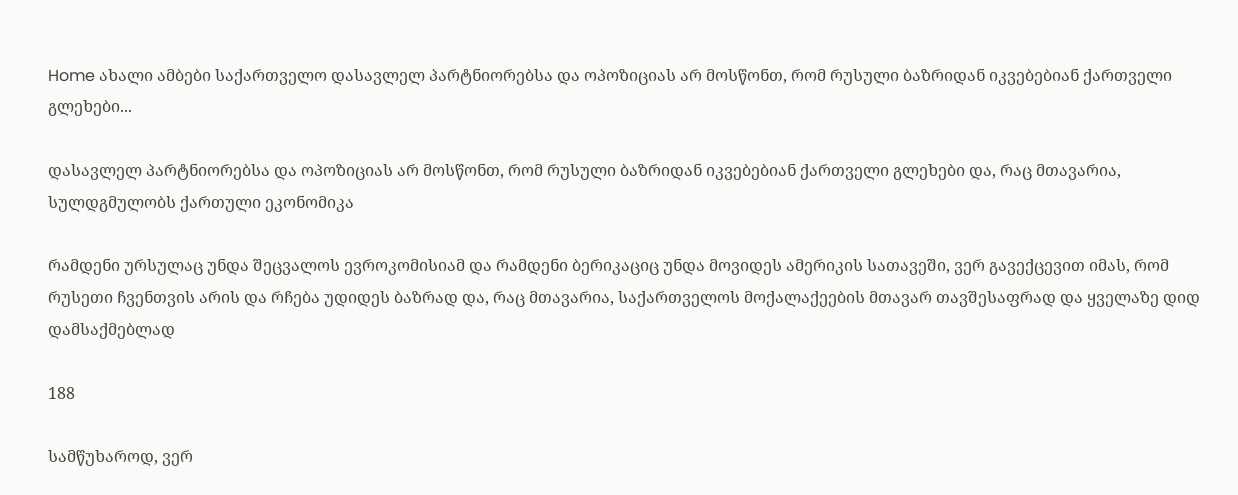Home ახალი ამბები საქართველო დასავლელ პარტნიორებსა და ოპოზიციას არ მოსწონთ, რომ რუსული ბაზრიდან იკვებებიან ქართველი გლეხები...

დასავლელ პარტნიორებსა და ოპოზიციას არ მოსწონთ, რომ რუსული ბაზრიდან იკვებებიან ქართველი გლეხები და, რაც მთავარია, სულდგმულობს ქართული ეკონომიკა

რამდენი ურსულაც უნდა შეცვალოს ევროკომისიამ და რამდენი ბერიკაციც უნდა მოვიდეს ამერიკის სათავეში, ვერ გავექცევით იმას, რომ რუსეთი ჩვენთვის არის და რჩება უდიდეს ბაზრად და, რაც მთავარია, საქართველოს მოქალაქეების მთავარ თავშესაფრად და ყველაზე დიდ დამსაქმებლად

188

სამწუხაროდ, ვერ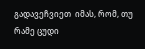გადავეჩვიეთ  იმას, რომ, თუ რამე ცუდი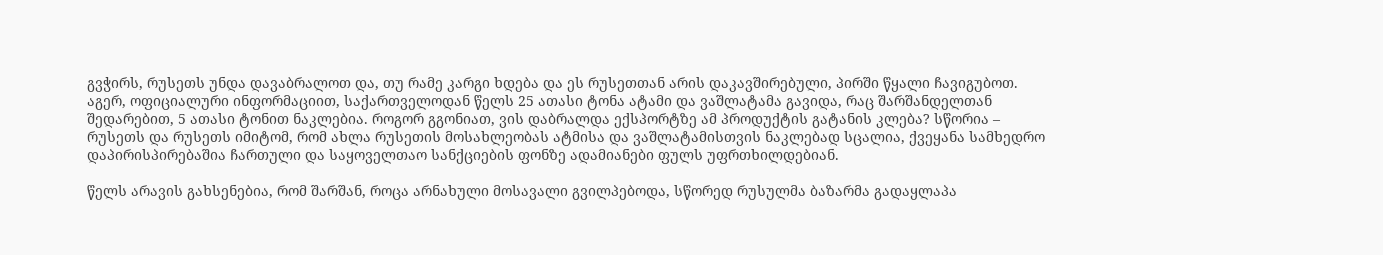გვჭირს, რუსეთს უნდა დავაბრალოთ და, თუ რამე კარგი ხდება და ეს რუსეთთან არის დაკავშირებული, პირში წყალი ჩავიგუბოთ. აგერ, ოფიციალური ინფორმაციით, საქართველოდან წელს 25 ათასი ტონა ატამი და ვაშლატამა გავიდა, რაც შარშანდელთან შედარებით, 5 ათასი ტონით ნაკლებია. როგორ გგონიათ, ვის დაბრალდა ექსპორტზე ამ პროდუქტის გატანის კლება? სწორია – რუსეთს და რუსეთს იმიტომ, რომ ახლა რუსეთის მოსახლეობას ატმისა და ვაშლატამისთვის ნაკლებად სცალია, ქვეყანა სამხედრო დაპირისპირებაშია ჩართული და საყოველთაო სანქციების ფონზე ადამიანები ფულს უფრთხილდებიან.

წელს არავის გახსენებია, რომ შარშან, როცა არნახული მოსავალი გვილპებოდა, სწორედ რუსულმა ბაზარმა გადაყლაპა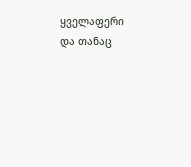ყველაფერი და თანაც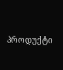პროდუქტი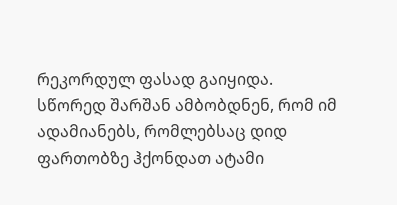რეკორდულ ფასად გაიყიდა. სწორედ შარშან ამბობდნენ, რომ იმ ადამიანებს, რომლებსაც დიდ ფართობზე ჰქონდათ ატამი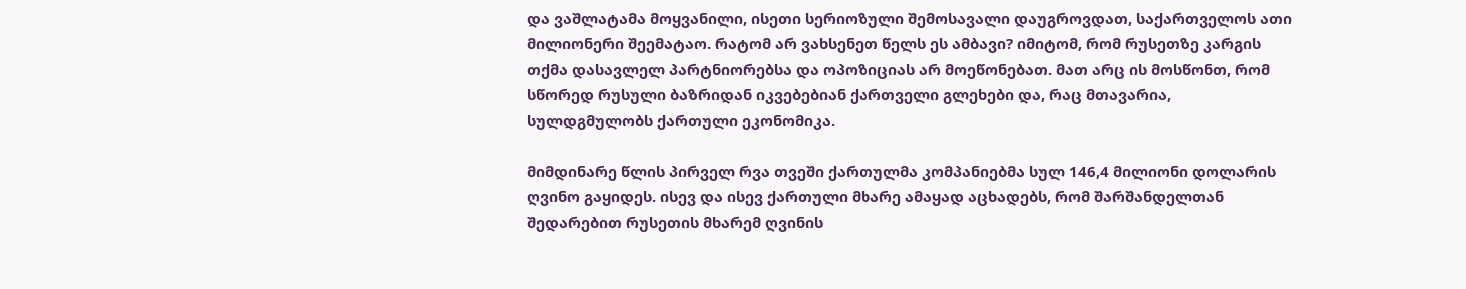და ვაშლატამა მოყვანილი, ისეთი სერიოზული შემოსავალი დაუგროვდათ, საქართველოს ათი მილიონერი შეემატაო. რატომ არ ვახსენეთ წელს ეს ამბავი? იმიტომ, რომ რუსეთზე კარგის თქმა დასავლელ პარტნიორებსა და ოპოზიციას არ მოეწონებათ. მათ არც ის მოსწონთ, რომ სწორედ რუსული ბაზრიდან იკვებებიან ქართველი გლეხები და, რაც მთავარია, სულდგმულობს ქართული ეკონომიკა.

მიმდინარე წლის პირველ რვა თვეში ქართულმა კომპანიებმა სულ 146,4 მილიონი დოლარის ღვინო გაყიდეს. ისევ და ისევ ქართული მხარე ამაყად აცხადებს, რომ შარშანდელთან შედარებით რუსეთის მხარემ ღვინის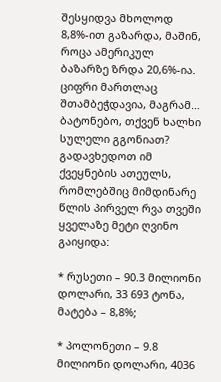შესყიდვა მხოლოდ 8,8%-ით გაზარდა, მაშინ, როცა ამერიკულ ბაზარზე ზრდა 20,6%-ია. ციფრი მართლაც შთამბეჭდავია, მაგრამ… ბატონებო, თქვენ ხალხი სულელი გგონიათ?  გადავხედოთ იმ ქვეყნების ათეულს, რომლებშიც მიმდინარე წლის პირველ რვა თვეში ყველაზე მეტი ღვინო გაიყიდა:

* რუსეთი – 90.3 მილიონი დოლარი, 33 693 ტონა, მატება – 8,8%;

* პოლონეთი – 9.8 მილიონი დოლარი, 4036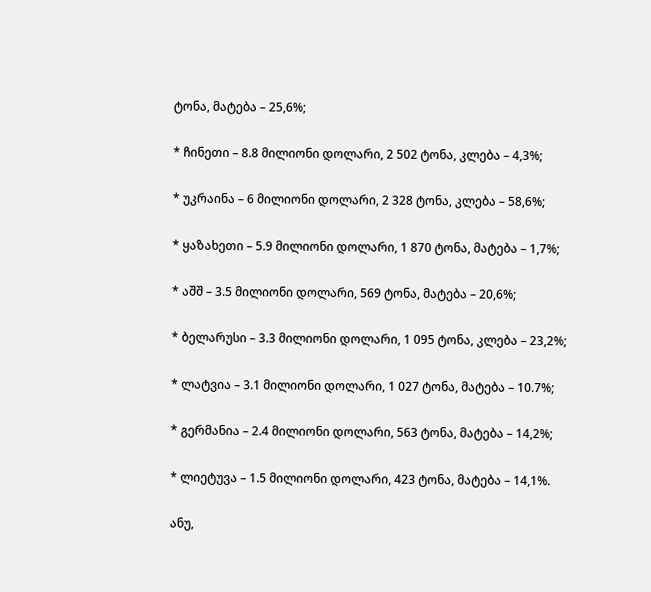ტონა, მატება – 25,6%;

* ჩინეთი – 8.8 მილიონი დოლარი, 2 502 ტონა, კლება – 4,3%;

* უკრაინა – 6 მილიონი დოლარი, 2 328 ტონა, კლება – 58,6%;

* ყაზახეთი – 5.9 მილიონი დოლარი, 1 870 ტონა, მატება – 1,7%;

* აშშ – 3.5 მილიონი დოლარი, 569 ტონა, მატება – 20,6%;

* ბელარუსი – 3.3 მილიონი დოლარი, 1 095 ტონა, კლება – 23,2%;

* ლატვია – 3.1 მილიონი დოლარი, 1 027 ტონა, მატება – 10.7%;

* გერმანია – 2.4 მილიონი დოლარი, 563 ტონა, მატება – 14,2%;

* ლიეტუვა – 1.5 მილიონი დოლარი, 423 ტონა, მატება – 14,1%.

ანუ,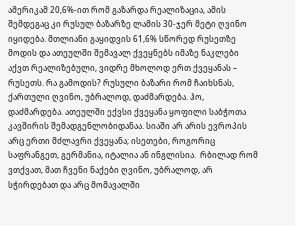ამერიკამ 20,6%-ით რომ გაზარდა რეალიზაცია, ამის შემდეგაც კი რუსულ ბაზარზე ლამის 30-ჯერ მეტი ღვინო იყიდება. მთლიანი გაყიდვის 61,6% სწორედ რუსეთზე მოდის და ათეულში შემავალ ქვეყნებს იმაზე ნაკლები აქვთ რეალიზებული, ვიდრე მხოლოდ ერთ ქვეყანას – რუსეთს. რა გამოდის? რუსული ბაზარი რომ ჩაიხსნას, ქართული ღვინო, უბრალოდ, დაძმარდება. ჰო, დაძმარდება. ათეულში ექვსი ქვეყანა ყოფილი საბჭოთა კავშირის შემადგენლობიდანაა. სიაში არ არის ევროპის არც ერთი მძლავრი ქვეყანა; ისეთები, როგორიც საფრანგეთ, გერმანია, იტალია ან ინგლისია.  რბილად რომ ვთქვათ, მათ ჩვენი ნაქები ღვინო, უბრალოდ, არ სჭირდებათ და არც მომავალში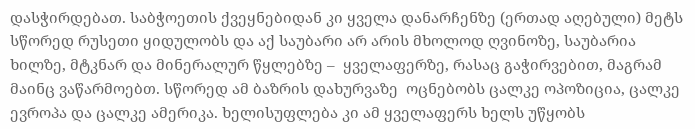დასჭირდებათ. საბჭოეთის ქვეყნებიდან კი ყველა დანარჩენზე (ერთად აღებული) მეტს სწორედ რუსეთი ყიდულობს და აქ საუბარი არ არის მხოლოდ ღვინოზე, საუბარია ხილზე, მტკნარ და მინერალურ წყლებზე –  ყველაფერზე, რასაც გაჭირვებით, მაგრამ მაინც ვაწარმოებთ. სწორედ ამ ბაზრის დახურვაზე  ოცნებობს ცალკე ოპოზიცია, ცალკე ევროპა და ცალკე ამერიკა. ხელისუფლება კი ამ ყველაფერს ხელს უწყობს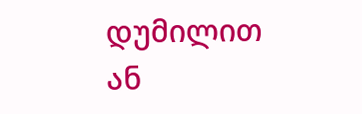დუმილით ან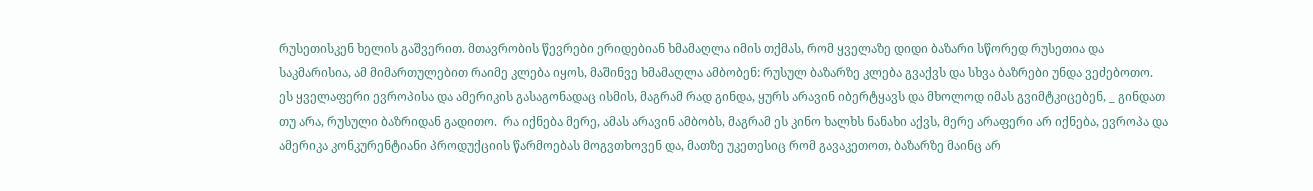რუსეთისკენ ხელის გაშვერით. მთავრობის წევრები ერიდებიან ხმამაღლა იმის თქმას, რომ ყველაზე დიდი ბაზარი სწორედ რუსეთია და საკმარისია, ამ მიმართულებით რაიმე კლება იყოს, მაშინვე ხმამაღლა ამბობენ: რუსულ ბაზარზე კლება გვაქვს და სხვა ბაზრები უნდა ვეძებოთო. ეს ყველაფერი ევროპისა და ამერიკის გასაგონადაც ისმის, მაგრამ რად გინდა, ყურს არავინ იბერტყავს და მხოლოდ იმას გვიმტკიცებენ, _ გინდათ თუ არა, რუსული ბაზრიდან გადითო.  რა იქნება მერე, ამას არავინ ამბობს, მაგრამ ეს კინო ხალხს ნანახი აქვს, მერე არაფერი არ იქნება, ევროპა და ამერიკა კონკურენტიანი პროდუქციის წარმოებას მოგვთხოვენ და, მათზე უკეთესიც რომ გავაკეთოთ, ბაზარზე მაინც არ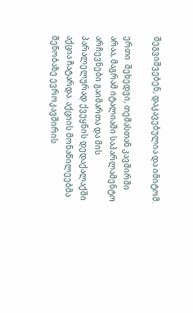შეგვიშვებენ, დაკავებულია და იმიტომ.

ერთი  შეხედვი, თემასთან კავშირში არაა, მაგრამ იტალიაში საპარლამენტო არჩევნები გაიმართა და მის პარალელურად ქვეყნის დედაქალაქში   აქცია ჩატარდა. აქციის მონაწილეებმა შენობაზე ევროკავშირის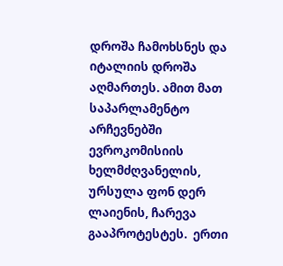დროშა ჩამოხსნეს და იტალიის დროშა აღმართეს. ამით მათ საპარლამენტო არჩევნებში ევროკომისიის ხელმძღვანელის, ურსულა ფონ დერ ლაიენის, ჩარევა გააპროტესტეს.  ერთი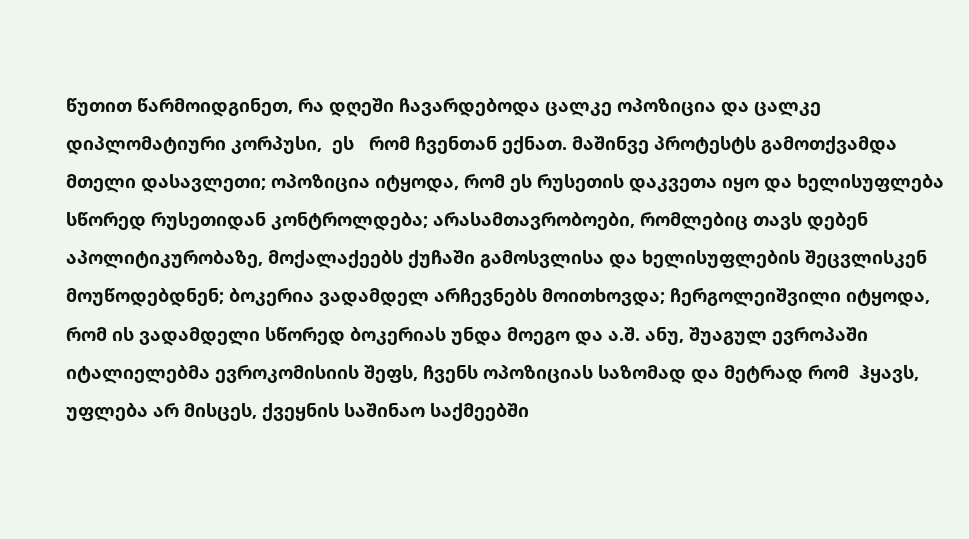წუთით წარმოიდგინეთ, რა დღეში ჩავარდებოდა ცალკე ოპოზიცია და ცალკე დიპლომატიური კორპუსი,  ეს   რომ ჩვენთან ექნათ. მაშინვე პროტესტს გამოთქვამდა მთელი დასავლეთი; ოპოზიცია იტყოდა, რომ ეს რუსეთის დაკვეთა იყო და ხელისუფლება სწორედ რუსეთიდან კონტროლდება; არასამთავრობოები, რომლებიც თავს დებენ აპოლიტიკურობაზე, მოქალაქეებს ქუჩაში გამოსვლისა და ხელისუფლების შეცვლისკენ მოუწოდებდნენ; ბოკერია ვადამდელ არჩევნებს მოითხოვდა; ჩერგოლეიშვილი იტყოდა, რომ ის ვადამდელი სწორედ ბოკერიას უნდა მოეგო და ა.შ. ანუ, შუაგულ ევროპაში იტალიელებმა ევროკომისიის შეფს, ჩვენს ოპოზიციას საზომად და მეტრად რომ  ჰყავს, უფლება არ მისცეს, ქვეყნის საშინაო საქმეებში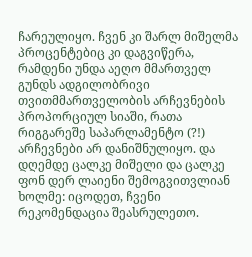ჩარეულიყო. ჩვენ კი შარლ მიშელმა პროცენტებიც კი დაგვიწერა, რამდენი უნდა აეღო მმართველ გუნდს ადგილობრივი თვითმმართველობის არჩევნების პროპორციულ სიაში, რათა რიგგარეშე საპარლამენტო (?!) არჩევნები არ დანიშნულიყო. და დღემდე ცალკე მიშელი და ცალკე ფონ დერ ლაიენი შემოგვითვლიან ხოლმე: იცოდეთ, ჩვენი რეკომენდაცია შეასრულეთო.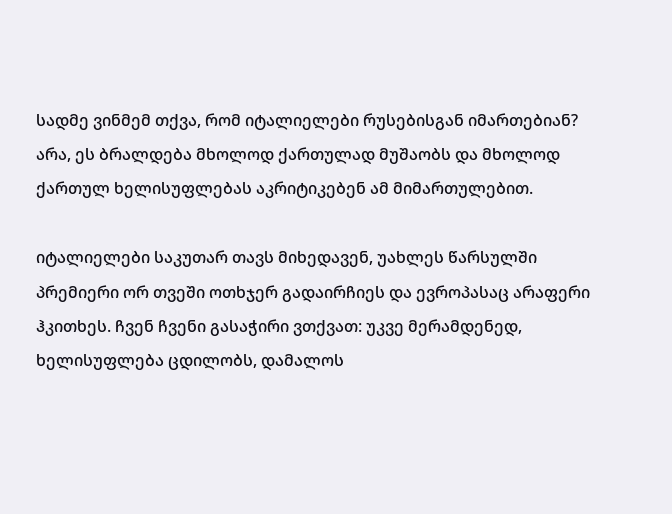სადმე ვინმემ თქვა, რომ იტალიელები რუსებისგან იმართებიან? არა, ეს ბრალდება მხოლოდ ქართულად მუშაობს და მხოლოდ ქართულ ხელისუფლებას აკრიტიკებენ ამ მიმართულებით.

იტალიელები საკუთარ თავს მიხედავენ, უახლეს წარსულში პრემიერი ორ თვეში ოთხჯერ გადაირჩიეს და ევროპასაც არაფერი ჰკითხეს. ჩვენ ჩვენი გასაჭირი ვთქვათ: უკვე მერამდენედ, ხელისუფლება ცდილობს, დამალოს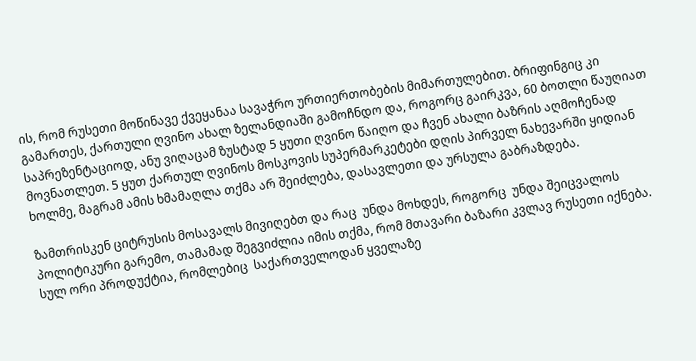ის, რომ რუსეთი მოწინავე ქვეყანაა სავაჭრო ურთიერთობების მიმართულებით. ბრიფინგიც კი გამართეს, ქართული ღვინო ახალ ზელანდიაში გამოჩნდო და, როგორც გაირკვა, 60 ბოთლი წაუღიათ საპრეზენტაციოდ, ანუ ვიღაცამ ზუსტად 5 ყუთი ღვინო წაიღო და ჩვენ ახალი ბაზრის აღმოჩენად მოვნათლეთ. 5 ყუთ ქართულ ღვინოს მოსკოვის სუპერმარკეტები დღის პირველ ნახევარში ყიდიან ხოლმე, მაგრამ ამის ხმამაღლა თქმა არ შეიძლება, დასავლეთი და ურსულა გაბრაზდება.

ზამთრისკენ ციტრუსის მოსავალს მივიღებთ და რაც  უნდა მოხდეს, როგორც  უნდა შეიცვალოს პოლიტიკური გარემო, თამამად შეგვიძლია იმის თქმა, რომ მთავარი ბაზარი კვლავ რუსეთი იქნება. სულ ორი პროდუქტია, რომლებიც  საქართველოდან ყველაზე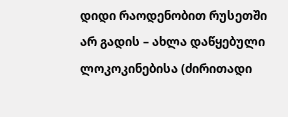დიდი რაოდენობით რუსეთში არ გადის – ახლა დაწყებული ლოკოკინებისა (ძირითადი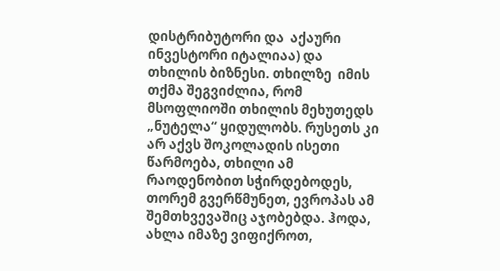დისტრიბუტორი და  აქაური ინვესტორი იტალიაა) და თხილის ბიზნესი. თხილზე  იმის თქმა შეგვიძლია, რომ მსოფლიოში თხილის მეხუთედს „ნუტელა“ ყიდულობს. რუსეთს კი არ აქვს შოკოლადის ისეთი წარმოება, თხილი ამ რაოდენობით სჭირდებოდეს, თორემ გვერწმუნეთ, ევროპას ამ შემთხვევაშიც აჯობებდა. ჰოდა, ახლა იმაზე ვიფიქროთ,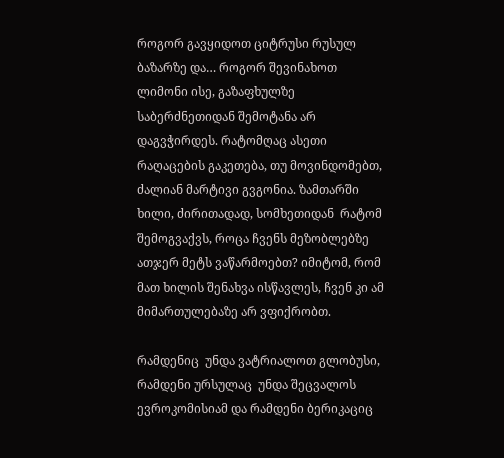როგორ გავყიდოთ ციტრუსი რუსულ ბაზარზე და… როგორ შევინახოთ ლიმონი ისე, გაზაფხულზე საბერძნეთიდან შემოტანა არ დაგვჭირდეს. რატომღაც ასეთი რაღაცების გაკეთება, თუ მოვინდომებთ,  ძალიან მარტივი გვგონია. ზამთარში ხილი, ძირითადად, სომხეთიდან  რატომ შემოგვაქვს, როცა ჩვენს მეზობლებზე ათჯერ მეტს ვაწარმოებთ? იმიტომ, რომ მათ ხილის შენახვა ისწავლეს, ჩვენ კი ამ მიმართულებაზე არ ვფიქრობთ.

რამდენიც  უნდა ვატრიალოთ გლობუსი, რამდენი ურსულაც  უნდა შეცვალოს ევროკომისიამ და რამდენი ბერიკაციც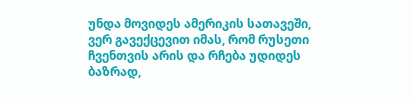უნდა მოვიდეს ამერიკის სათავეში, ვერ გავექცევით იმას, რომ რუსეთი ჩვენთვის არის და რჩება უდიდეს ბაზრად,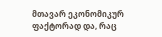მთავარ ეკონომიკურ ფაქტორად და, რაც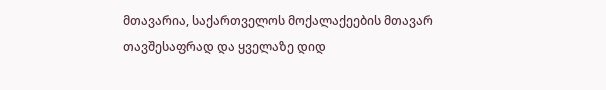მთავარია, საქართველოს მოქალაქეების მთავარ თავშესაფრად და ყველაზე დიდ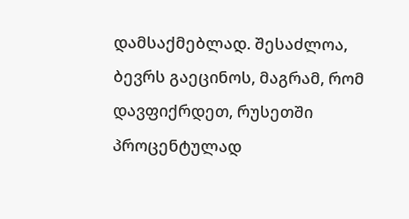დამსაქმებლად. შესაძლოა, ბევრს გაეცინოს, მაგრამ, რომ დავფიქრდეთ, რუსეთში პროცენტულად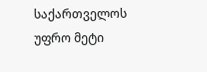საქართველოს უფრო მეტი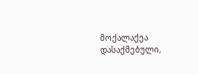მოქალაქეა დასაქმებული,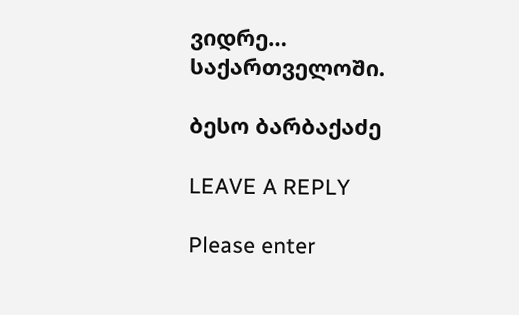ვიდრე… საქართველოში.

ბესო ბარბაქაძე

LEAVE A REPLY

Please enter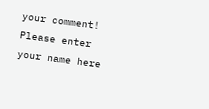your comment!
Please enter your name here